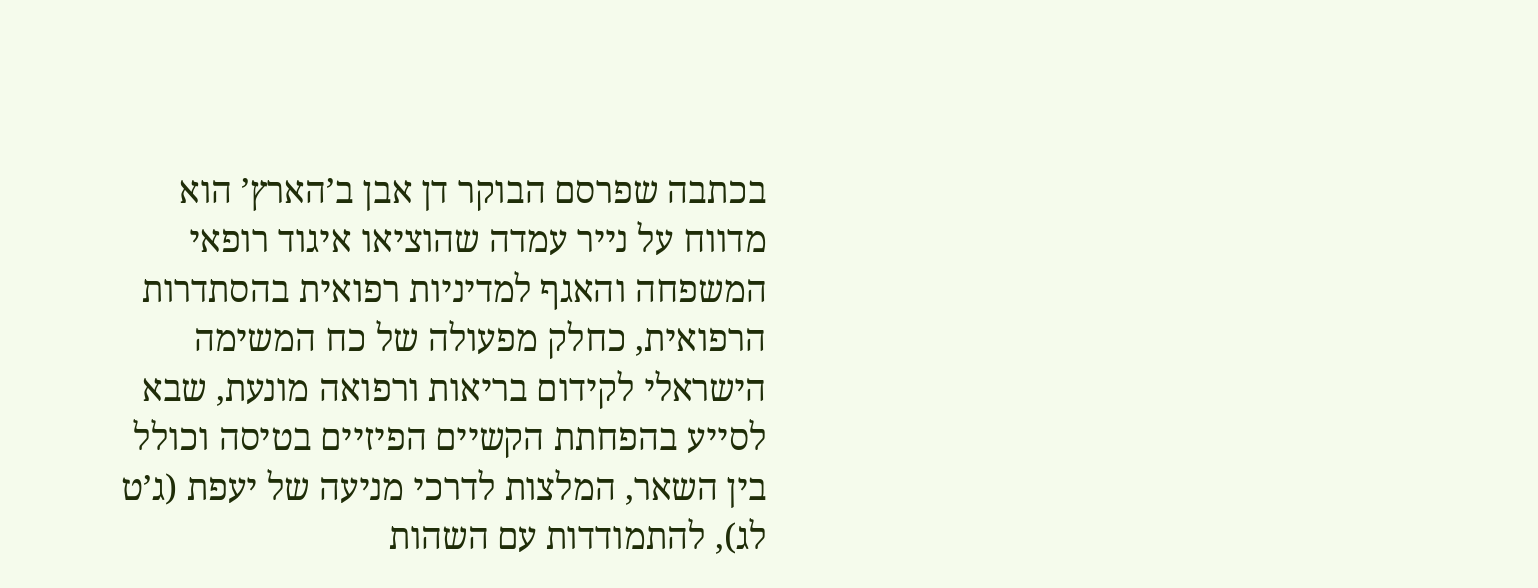בכתבה שפרסם הבוקר דן אבן ב’הארץ’ הוא מדווח על נייר עמדה שהוציאו איגוד רופאי המשפחה והאגף למדיניות רפואית בהסתדרות הרפואית, כחלק מפעולה של כח המשימה הישראלי לקידום בריאות ורפואה מונעת, שבא לסייע בהפחתת הקשיים הפיזיים בטיסה וכולל בין השאר, המלצות לדרכי מניעה של יעפת (ג’ט לג), להתמודדות עם השהות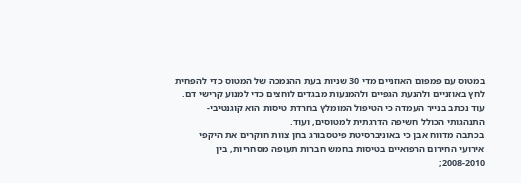במטוס עם פמפום האוזניים מדי 30 שניות בעת ההנמכה של המטוס כדי להפחית לחץ באוזניים ולהנעת הגפיים ולהמנעות מבגדים לוחצים כדי למנוע קרישי דם. עוד נכתב בנייר העמדה כי הטיפול המומלץ בחרדת טיסות הוא קוגנטיבי-התנהגותי הכולל חשיפה הדרגתית למטוסים, ועוד.
בכתבה מדווח אבן כי באוניברסיטת פיטסבורג בחן צוות חוקרים את היקפי אירועי החירום הרפואיים בטיסות בחמש חברות תעופה מסחריות, בין 2008-2010;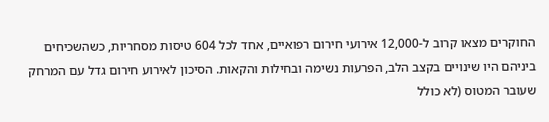החוקרים מצאו קרוב ל-12,000 אירועי חירום רפואיים, אחד לכל 604 טיסות מסחריות, כשהשכיחים ביניהם היו שינויים בקצב הלב, הפרעות נשימה ובחילות והקאות. הסיכון לאירוע חירום גדל עם המרחק שעובר המטוס (לא כולל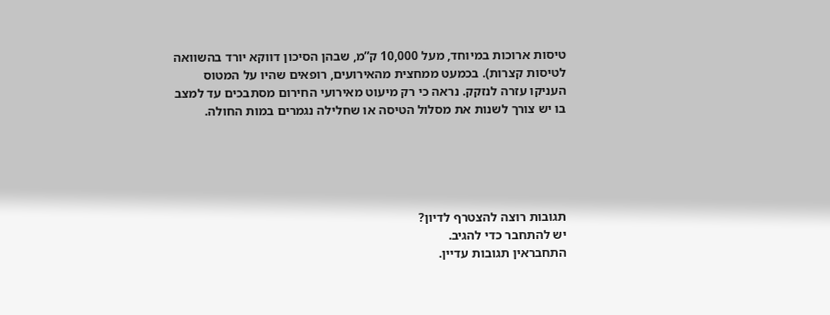טיסות ארוכות במיוחד, מעל 10,000 ק”מ, שבהן הסיכון דווקא יורד בהשוואה לטיסות קצרות). בכמעט ממחצית מהאירועים, רופאים שהיו על המטוס העניקו עזרה לנזקק. נראה כי רק מיעוט מאירועי החירום מסתבכים עד למצב בו יש צורך לשנות את מסלול הטיסה או שחלילה נגמרים במות החולה.





תגובות רוצה להצטרף לדיון?
יש להתחבר כדי להגיב.
התחבראין תגובות עדיין.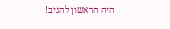היה הראשון להגיב!